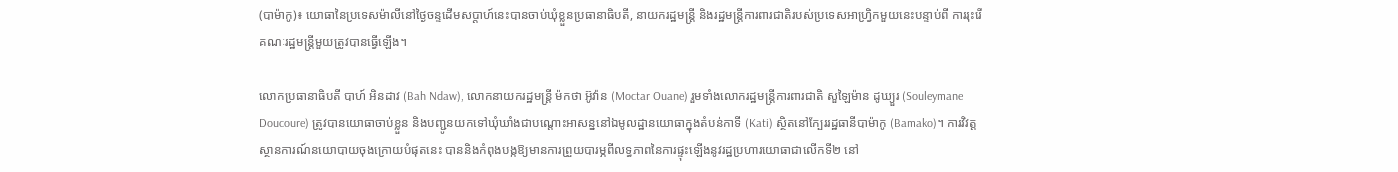(បាម៉ាកូ)៖ យោធានៃប្រទេសម៉ាលីនៅថ្ងៃចន្ទដើមសប្ដាហ៍នេះបានចាប់ឃុំខ្លួនប្រធានាធិបតី, នាយករដ្ឋមន្ត្រី និងរដ្ឋមន្ត្រីការពារជាតិរបស់ប្រទេសអាហ្វ្រិកមួយនេះបន្ទាប់ពី ការរុះរើគណៈរដ្ឋមន្ត្រីមួយត្រូវបានធ្វើឡើង។

លោកប្រធានាធិបតី បាហ៍ អិនដាវ (Bah Ndaw), លោកនាយករដ្ឋមន្ត្រី ម៉កថា អ៊ូវ៉ាន (Moctar Ouane) រួមទាំងលោករដ្ឋមន្ត្រីការពារជាតិ សួឡៃម៉ាន ដូឃ្យួរ (Souleymane Doucoure) ត្រូវបានយោធាចាប់ខ្លួន និងបញ្ជូនយកទៅឃុំឃាំងជាបណ្តោះអាសន្ននៅឯមូលដ្ឋានយោធាក្នុងតំបន់កាទី (Kati) ស្ថិតនៅក្បែររដ្ឋធានីបាម៉ាកូ (Bamako)។ ការវិវត្តស្ថានការណ៍នយោបាយចុងក្រោយបំផុតនេះ បាននិងកំពុងបង្កឱ្យមានការព្រួយបារម្ភពីលទ្ធភាពនៃការផ្ទុះឡើងនូវរដ្ឋប្រហារយោធាជាលើកទី២ នៅ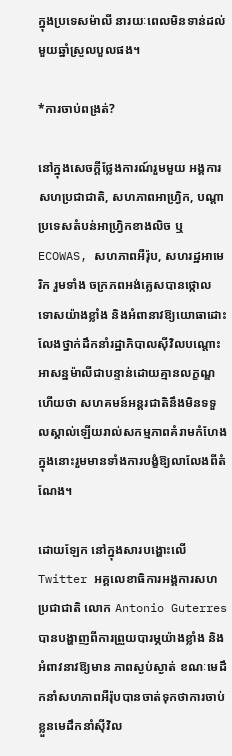ក្នុងប្រទេសម៉ាលី នារយៈពេលមិនទាន់ដល់មួយឆ្នាំស្រួលបួលផង។

*ការចាប់ពង្រត់?

នៅក្នុងសេចក្ដីថ្លែងការណ៍រួមមួយ អង្គការសហប្រជាជាតិ, សហភាពអាហ្រិ្វក, បណ្ដាប្រទេសតំបន់អាហ្រ្វិកខាងលិច ឬ ECOWAS, សហភាពអឺរ៉ុប, សហរដ្ឋអាមេរិក រួមទាំង ចក្រភពអង់គ្លេសបានថ្កោលទោសយ៉ាងខ្លាំង និងអំពានាវឱ្យយោធាដោះលែងថ្នាក់ដឹកនាំរដ្ឋាភិបាលស៊ីវិលបណ្ដោះអាសន្នម៉ាលីជាបន្ទាន់ដោយគ្មានលក្ខណ្ឌ ហើយថា សហគមន៍អន្តរជាតិនឹងមិនទទួលស្គាល់ឡើយរាល់សកម្មភាពគំរាមកំហែង ក្នុងនោះរួមមានទាំងការបង្ខំឱ្យលាលែងពីតំណែង។

ដោយឡែក នៅក្នុងសារបង្ហោះលើ Twitter អគ្គលេខាធិការអង្គការសហប្រជាជាតិ លោក Antonio Guterres បានបង្ហាញពីការព្រួយបារម្ភយ៉ាងខ្លាំង និងអំពាវនាវឱ្យមាន ភាពស្ងប់ស្ងាត់ ខណៈមេដឹកនាំសហភាពអឺរ៉ុបបានចាត់ទុកថាការចាប់ខ្លួនមេដឹកនាំស៊ីវិល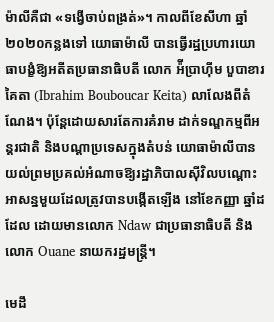ម៉ាលីគឺជា «ទង្វើចាប់ពង្រត់»។ កាលពីខែសីហា ឆ្នាំ២០២០កន្លងទៅ យោធាម៉ាលី បានធ្វើរដ្ឋប្រហារយោធាបង្ខំឱ្យអតីតប្រធានាធិបតី លោក អ៉ីប្រាហ៊ីម បួបាខារ គៃតា (Ibrahim Bouboucar Keita) លាលែងពីតំណែង។ ប៉ុន្តែដោយសារតែការគំរាម ដាក់ទណ្ឌកម្មពីអន្តរជាតិ និងបណ្ដាប្រទេសក្នុងតំបន់ យោធាម៉ាលីបានយល់ព្រមប្រគល់អំណាចឱ្យរដ្ឋាភិបាលស៊ីវិលបណ្ដោះអាសន្នមួយដែលត្រូវបានបង្កើតឡើង នៅខែកញ្ញា ឆ្នាំដដែល ដោយមានលោក Ndaw ជាប្រធានាធិបតី និងលោក Ouane នាយករដ្ឋមន្ត្រី។

មេដឹ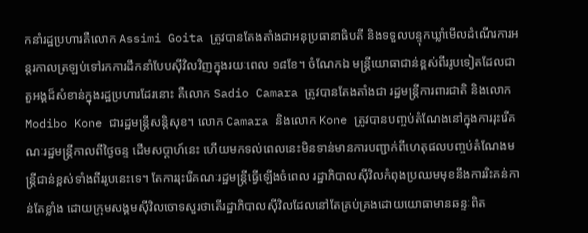កនាំរដ្ឋប្រហារគឺលោក Assimi Goita ត្រូវបានតែងតាំងជាអនុប្រធានាធិបតី និងទទួលបន្ទុកឃ្លាំមើលដំណើរការអន្តរកាលត្រឡប់ទៅរកការដឹកនាំបែបស៊ីវិលវិញក្នុងរយៈពេល ១៨ខែ។ ចំណែកឯ មន្ត្រីយោធាជាន់ខ្ពស់ពីររូបទៀតដែលជាតួអង្គដ៏សំខាន់ក្នុងរដ្ឋប្រហារដែរនោះ គឺលោក Sadio Camara ត្រូវបានតែងតាំងជា រដ្ឋមន្ត្រីការពារជាតិ និងលោក Modibo Kone ជារដ្ឋមន្ត្រីសន្តិសុខ។ លោក Camara និងលោក Kone ត្រូវបានបញ្ចប់តំណែងនៅក្នុងការរុះរើគណៈរដ្ឋមន្ត្រីកាលពីថ្ងៃចន្ទ ដើមសប្ដាហ៍នេះ ហើយមកទល់ពេលនេះមិនទាន់មានការបញ្ជាក់ពីហេតុផលបញ្ចប់តំណែងមន្ត្រីជាន់ខ្ពស់ទាំងពីររូបនេះទេ។ តែការរុះរើគណៈរដ្ឋមន្ត្រីធ្វើឡើងចំពេល រដ្ឋាភិបាលស៊ីវិលកំពុងប្រឈមមុខនឹងការរិះគន់កាន់តែខ្លាំង ដោយក្រុមសង្គមស៊ីវិលចោទសួរថាតើរដ្ឋាភិបាលស៊ីវិលដែលនៅតែគ្រប់គ្រងដោយយោធាមានឆន្ទៈពិត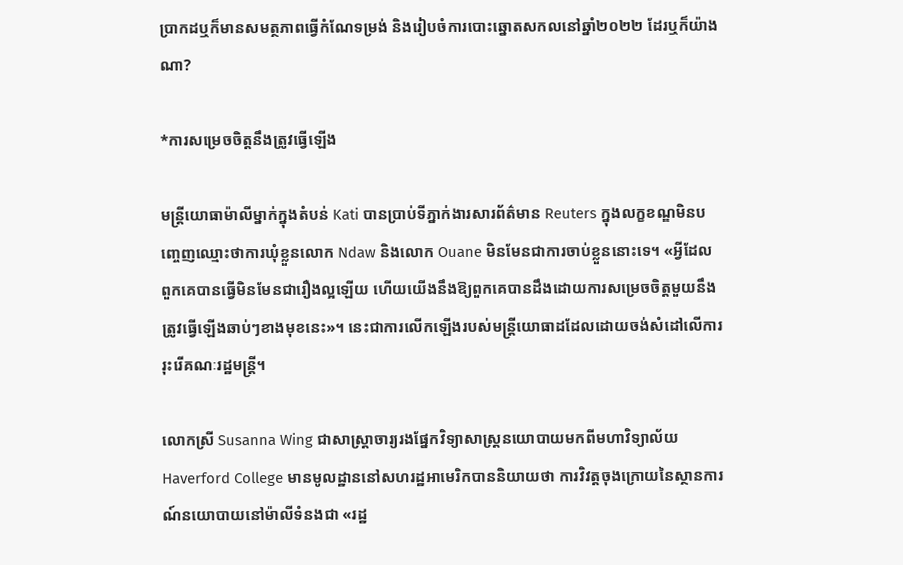ប្រាកដឬក៏មានសមត្ថភាពធ្វើកំណែទម្រង់ និងរៀបចំការបោះឆ្នោតសកលនៅឆ្នាំ២០២២ ដែរឬក៏យ៉ាងណា?

*ការសម្រេចចិត្តនឹងត្រូវធ្វើឡើង

មន្ត្រីយោធាម៉ាលីម្នាក់ក្នុងតំបន់ Kati បានប្រាប់ទីភ្នាក់ងារសារព័ត៌មាន Reuters ក្នុងលក្ខខណ្ឌមិនបញ្ចេញឈ្មោះថាការឃុំខ្លួនលោក Ndaw និងលោក Ouane មិនមែនជាការចាប់ខ្លួននោះទេ។ «អ្វីដែលពួកគេបានធ្វើមិនមែនជារឿងល្អឡើយ ហើយយើងនឹងឱ្យពួកគេបានដឹងដោយការសម្រេចចិត្តមួយនឹងត្រូវធ្វើឡើងឆាប់ៗខាងមុខនេះ»។ នេះជាការលើកឡើងរបស់មន្ត្រីយោធាដដែលដោយចង់សំដៅលើការរុះរើគណៈរដ្ឋមន្ត្រី។

លោកស្រី Susanna Wing ជាសាស្ត្រាចារ្យរងផ្នែកវិទ្យាសាស្ត្រនយោបាយមកពីមហាវិទ្យាល័យ Haverford College មានមូលដ្ឋាននៅសហរដ្ឋអាមេរិកបាននិយាយថា ការវិវត្តចុងក្រោយនៃស្ថានការណ៍នយោបាយនៅម៉ាលីទំនងជា «រដ្ឋ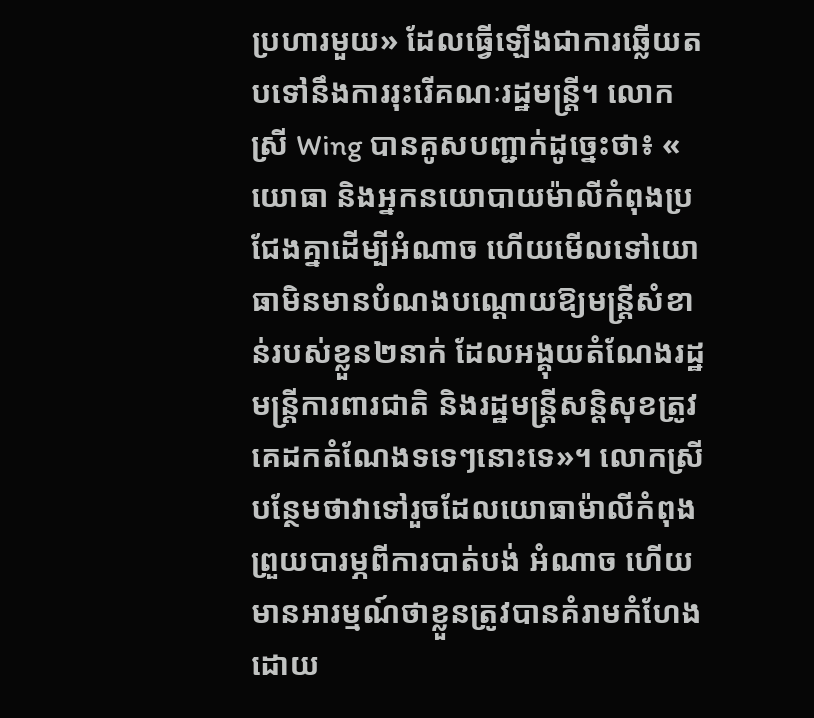ប្រហារមួយ» ដែលធ្វើឡើងជាការឆ្លើយតបទៅនឹងការរុះរើគណៈរដ្ឋមន្ត្រី។ លោកស្រី Wing បានគូសបញ្ជាក់ដូច្នេះថា៖ « យោធា និងអ្នកនយោបាយម៉ាលីកំពុងប្រជែងគ្នាដើម្បីអំណាច ហើយមើលទៅយោធាមិនមានបំណងបណ្ដោយឱ្យមន្ត្រីសំខាន់របស់ខ្លួន២នាក់ ដែលអង្គុយតំណែងរដ្ឋមន្ត្រីការពារជាតិ និងរដ្ឋមន្ត្រីសន្តិសុខត្រូវគេដកតំណែងទទេៗនោះទេ»។ លោកស្រីបន្ថែមថាវាទៅរួចដែលយោធាម៉ាលីកំពុងព្រួយបារម្ភពីការបាត់បង់ អំណាច ហើយមានអារម្មណ៍ថាខ្លួនត្រូវបានគំរាមកំហែងដោយ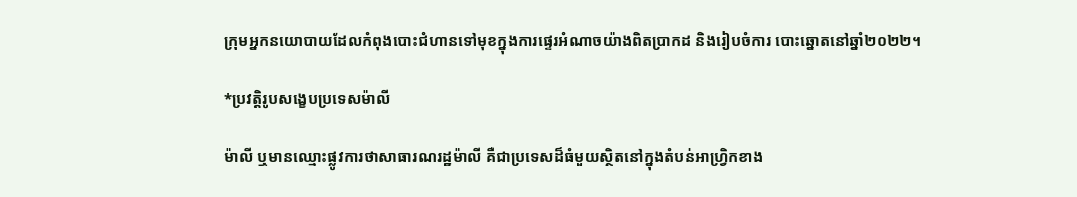ក្រុមអ្នកនយោបាយដែលកំពុងបោះជំហានទៅមុខក្នុងការផ្ទេរអំណាចយ៉ាងពិតប្រាកដ និងរៀបចំការ បោះឆ្នោតនៅឆ្នាំ២០២២។

*ប្រវត្តិរូបសង្ខេបប្រទេសម៉ាលី

ម៉ាលី ឬមានឈ្មោះផ្លូវការថាសាធារណរដ្ឋម៉ាលី គឺជាប្រទេសដ៏ធំមួយស្ថិតនៅក្នុងតំបន់អាហ្វ្រិកខាង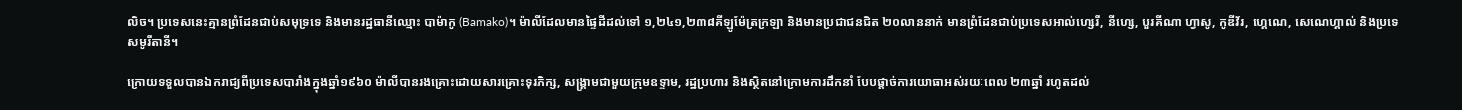លិច។ ប្រទេសនេះគ្មានព្រំដែនជាប់សមុទ្រទេ និងមានរដ្ឋធានីឈ្មោះ បាម៉ាកូ (Bamako)។ ម៉ាលីដែលមានផ្ទៃដីដល់ទៅ ១,២៤១,២៣៨គីឡូម៉ែត្រក្រឡា និងមានប្រជាជនជិត ២០លាននាក់ មានព្រំដែនជាប់ប្រទេសអាល់ហ្សេរី, នីហ្សេ, បួរគីណា ហ្វាសូ, កូឌីវ័រ, ហ្គេណេ, សេណេហ្គាល់ និងប្រទេសមូរីតានី។

ក្រោយទទួលបានឯករាជ្យពីប្រទេសបារាំងក្នុងឆ្នាំ១៩៦០ ម៉ាលីបានរងគ្រោះដោយសារគ្រោះទុរភិក្ស, សង្រ្គាមជាមួយក្រុមឧទ្ទាម, រដ្ឋប្រហារ និងស្ថិតនៅក្រោមការដឹកនាំ បែបផ្ដាច់ការយោធាអស់រយៈពេល ២៣ឆ្នាំ រហូតដល់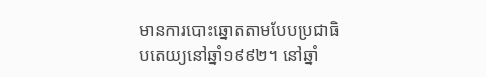មានការបោះឆ្នោតតាមបែបប្រជាធិបតេយ្យនៅឆ្នាំ១៩៩២។ នៅឆ្នាំ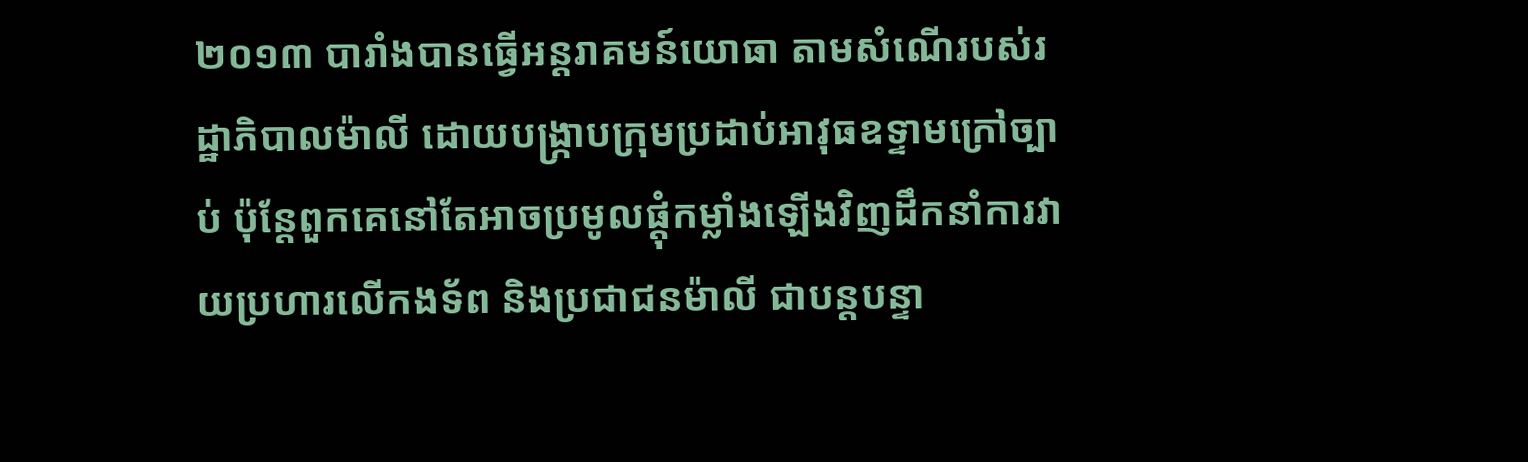២០១៣ បារាំងបានធ្វើអន្តរាគមន៍យោធា តាមសំណើរបស់រដ្ឋាភិបាលម៉ាលី ដោយបង្រ្កាបក្រុមប្រដាប់អាវុធឧទ្ទាមក្រៅច្បាប់ ប៉ុន្តែពួកគេនៅតែអាចប្រមូលផ្ដុំកម្លាំងឡើងវិញដឹកនាំការវាយប្រហារលើកងទ័ព និងប្រជាជនម៉ាលី ជាបន្តបន្ទា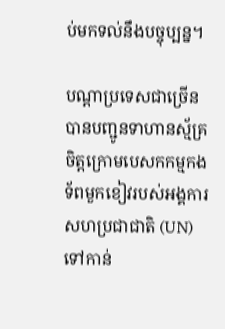ប់មកទល់នឹងបច្ចុប្បន្ន។

បណ្ដាប្រទេសជាច្រើនបានបញ្ជូនទាហានស្ម័គ្រចិត្តក្រោមបេសកកម្មកងទ័ពមួកខៀវរបស់អង្គការសហប្រជាជាតិ (UN) ទៅកាន់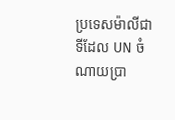ប្រទេសម៉ាលីជាទីដែល UN ចំណាយប្រា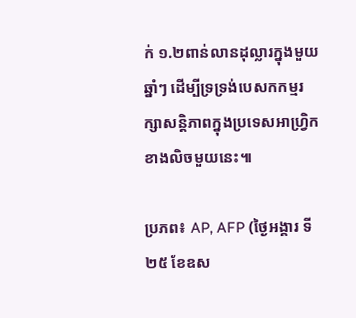ក់ ១.២ពាន់លានដុល្លារក្នុងមួយឆ្នាំៗ ដើម្បីទ្រទ្រង់បេសកកម្មរក្សាសន្តិភាពក្នុងប្រទេសអាហ្វ្រិកខាងលិចមួយនេះ៕

ប្រភព៖ AP, AFP (ថ្ងៃអង្គារ ទី២៥ ខែឧស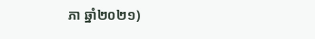ភា ឆ្នាំ២០២១)